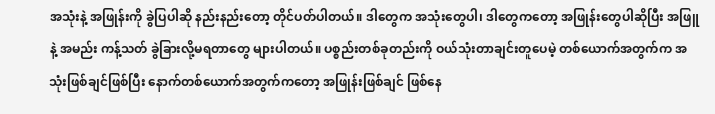အသုံးနဲ့ အဖြုန်းကို ခွဲပြပါဆို နည်းနည်းတော့ တိုင်ပတ်ပါတယ်။ ဒါတွေက အသုံးတွေပါ၊ ဒါတွေကတော့ အဖြုန်းတွေပါဆိုပြီး အဖြူနဲ့ အမည်း ကန့်သတ် ခွဲခြားလို့မရတာတွေ များပါတယ်။ ပစ္စည်းတစ်ခုတည်းကို ဝယ်သုံးတာချင်းတူပေမဲ့ တစ်ယောက်အတွက်က အသုံးဖြစ်ချင်ဖြစ်ပြီး နောက်တစ်ယောက်အတွက်ကတော့ အဖြုန်းဖြစ်ချင် ဖြစ်နေ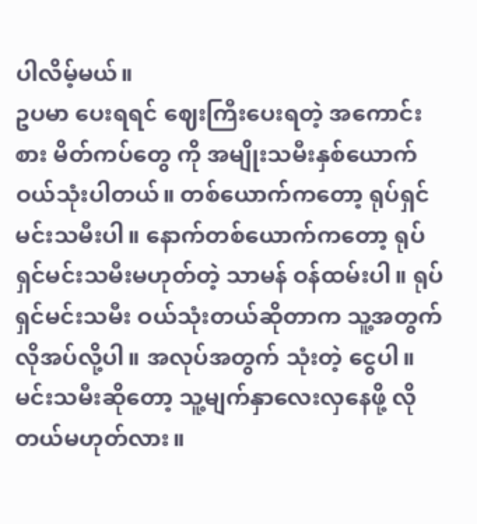ပါလိမ့်မယ်။
ဥပမာ ပေးရရင် ဈေးကြီးပေးရတဲ့ အကောင်းစား မိတ်ကပ်တွေ ကို အမျိုးသမီးနှစ်ယောက် ဝယ်သုံးပါတယ်။ တစ်ယောက်ကတော့ ရုပ်ရှင်မင်းသမီးပါ။ နောက်တစ်ယောက်ကတော့ ရုပ်ရှင်မင်းသမီးမဟုတ်တဲ့ သာမန် ဝန်ထမ်းပါ။ ရုပ်ရှင်မင်းသမီး ဝယ်သုံးတယ်ဆိုတာက သူ့အတွက် လိုအပ်လို့ပါ။ အလုပ်အတွက် သုံးတဲ့ ငွေပါ။ မင်းသမီးဆိုတော့ သူ့မျက်နှာလေးလှနေဖို့ လိုတယ်မဟုတ်လား။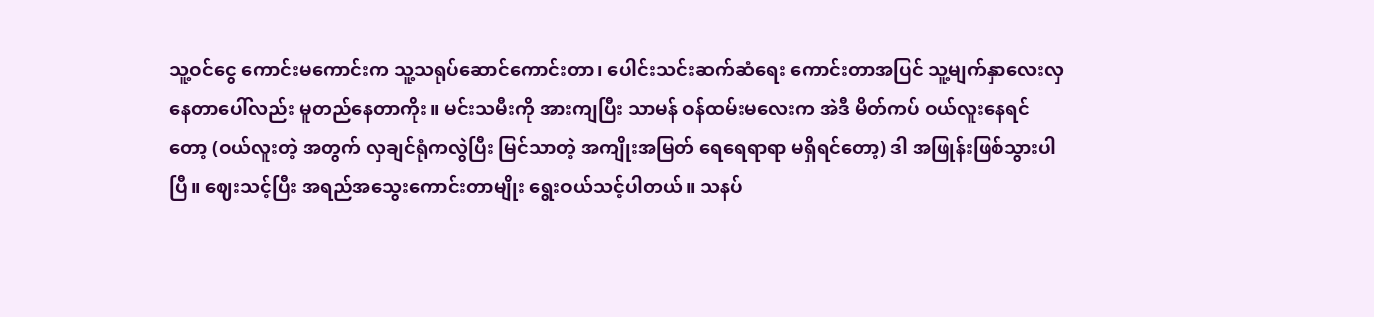သူ့ဝင်ငွေ ကောင်းမကောင်းက သူ့သရုပ်ဆောင်ကောင်းတာ၊ ပေါင်းသင်းဆက်ဆံရေး ကောင်းတာအပြင် သူ့မျက်နှာလေးလှနေတာပေါ်လည်း မူတည်နေတာကိုး။ မင်းသမီးကို အားကျပြီး သာမန် ဝန်ထမ်းမလေးက အဲဒီ မိတ်ကပ် ဝယ်လူးနေရင်တော့ (ဝယ်လူးတဲ့ အတွက် လှချင်ရုံကလွဲပြီး မြင်သာတဲ့ အကျိုးအမြတ် ရေရေရာရာ မရှိရင်တော့) ဒါ အဖြုန်းဖြစ်သွားပါပြီ။ ဈေးသင့်ပြီး အရည်အသွေးကောင်းတာမျိုး ရွေးဝယ်သင့်ပါတယ်။ သနပ်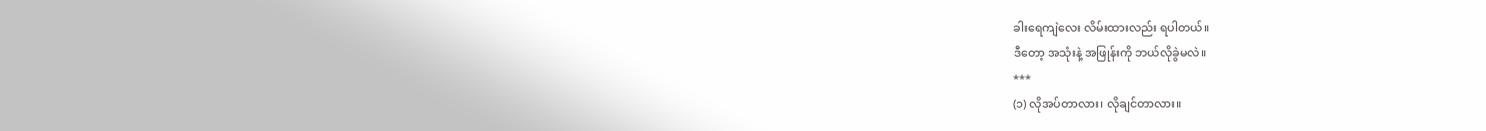ခါးရေကျဲလေး လိမ်းထားလည်း ရပါတယ်။
ဒီတော့ အသုံးနဲ့ အဖြုန်းကို ဘယ်လိုခွဲမလဲ။
***
(၁) လိုအပ်တာလား၊ လိုချင်တာလား။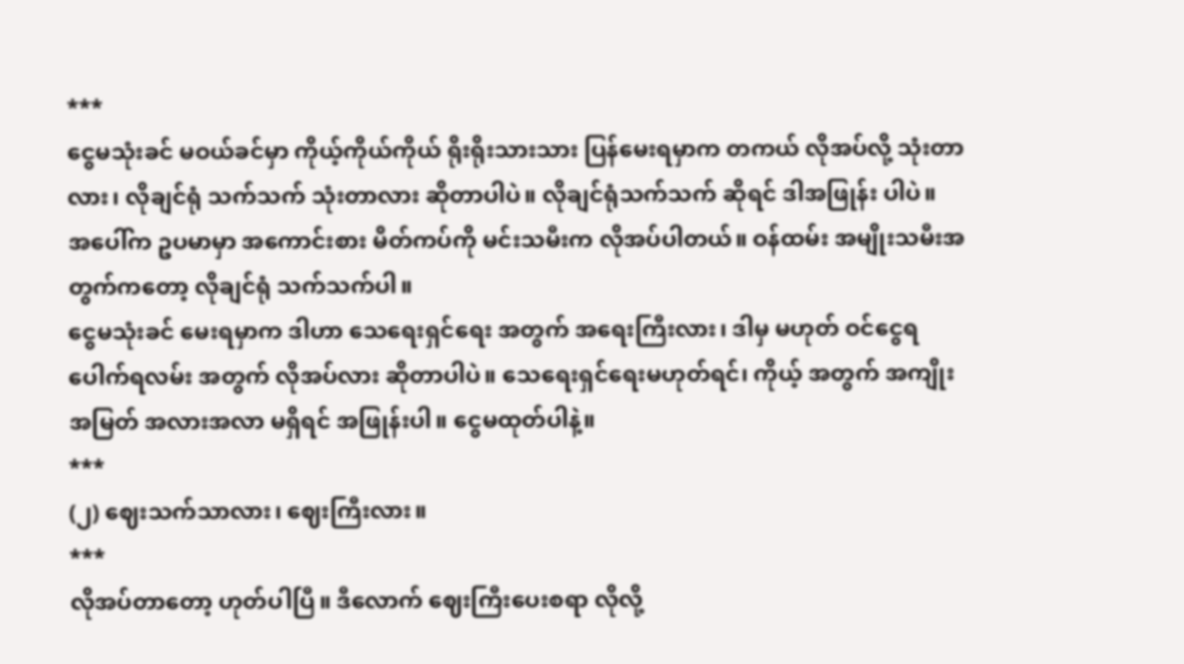***
ငွေမသုံးခင် မဝယ်ခင်မှာ ကိုယ့်ကိုယ်ကိုယ် ရိုးရိုးသားသား ပြန်မေးရမှာက တကယ် လိုအပ်လို့ သုံးတာလား၊ လိုချင်ရုံ သက်သက် သုံးတာလား ဆိုတာပါပဲ။ လိုချင်ရုံသက်သက် ဆိုရင် ဒါအဖြုန်း ပါပဲ။
အပေါ်က ဥပမာမှာ အကောင်းစား မိတ်ကပ်ကို မင်းသမီးက လိုအပ်ပါတယ်။ ဝန်ထမ်း အမျိုးသမီးအတွက်ကတော့ လိုချင်ရုံ သက်သက်ပါ။
ငွေမသုံးခင် မေးရမှာက ဒါဟာ သေရေးရှင်ရေး အတွက် အရေးကြီးလား၊ ဒါမှ မဟုတ် ဝင်ငွေရပေါက်ရလမ်း အတွက် လိုအပ်လား ဆိုတာပါပဲ။ သေရေးရှင်ရေးမဟုတ်ရင်၊ ကိုယ့် အတွက် အကျိုးအမြတ် အလားအလာ မရှိရင် အဖြုန်းပါ။ ငွေမထုတ်ပါနဲ့။
***
(၂) ဈေးသက်သာလား၊ ဈေးကြီးလား။
***
လိုအပ်တာတော့ ဟုတ်ပါပြီ။ ဒီလောက် ဈေးကြီးပေးစရာ လိုလို့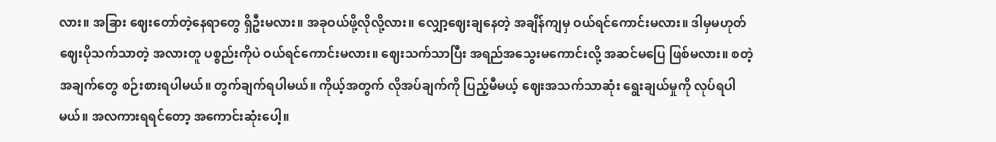လား။ အခြား ဈေးတော်တဲ့နေရာတွေ ရှိဦးမလား။ အခုဝယ်ဖို့လိုလို့လား။ လျှော့ဈေးချနေတဲ့ အချိန်ကျမှ ဝယ်ရင်ကောင်းမလား။ ဒါမှမဟုတ် ဈေးပိုသက်သာတဲ့ အလားတူ ပစ္စည်းကိုပဲ ဝယ်ရင်ကောင်းမလား။ ဈေးသက်သာပြီး အရည်အသွေးမကောင်းလို့ အဆင်မပြေ ဖြစ်မလား။ စတဲ့ အချက်တွေ စဉ်းစားရပါမယ်။ တွက်ချက်ရပါမယ်။ ကိုယ့်အတွက် လိုအပ်ချက်ကို ပြည့်မီမယ့် ဈေးအသက်သာဆုံး ရွေးချယ်မှုကို လုပ်ရပါမယ်။ အလကားရရင်တော့ အကောင်းဆုံးပေါ့။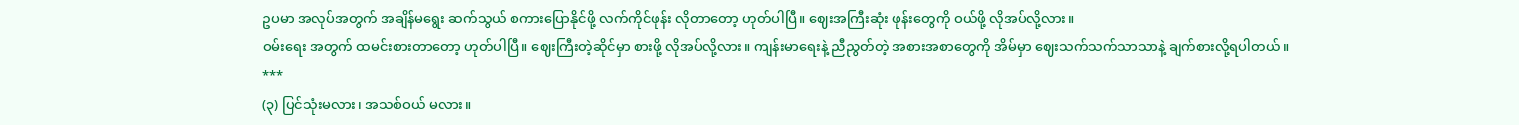ဥပမာ အလုပ်အတွက် အချိန်မရွေး ဆက်သွယ် စကားပြောနိုင်ဖို့ လက်ကိုင်ဖုန်း လိုတာတော့ ဟုတ်ပါပြီ။ ဈေးအကြီးဆုံး ဖုန်းတွေကို ဝယ်ဖို့ လိုအပ်လို့လား။
ဝမ်းရေး အတွက် ထမင်းစားတာတော့ ဟုတ်ပါပြီ။ ဈေးကြီးတဲ့ဆိုင်မှာ စားဖို့ လိုအပ်လို့လား။ ကျန်းမာရေးနဲ့ ညီညွတ်တဲ့ အစားအစာတွေကို အိမ်မှာ ဈေးသက်သက်သာသာနဲ့ ချက်စားလို့ရပါတယ်။
***
(၃) ပြင်သုံးမလား၊ အသစ်ဝယ် မလား။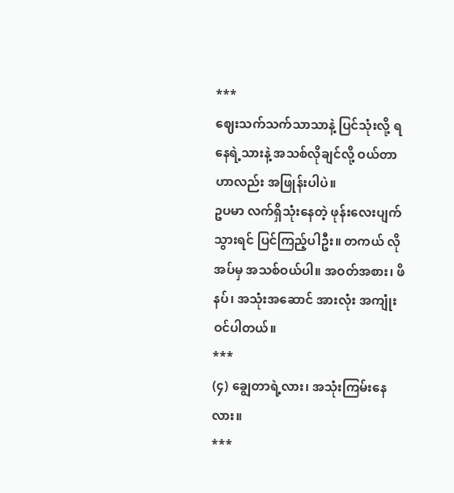***
ဈေးသက်သက်သာသာနဲ့ ပြင်သုံးလို့ ရနေရဲ့သားနဲ့ အသစ်လိုချင်လို့ ဝယ်တာဟာလည်း အဖြုန်းပါပဲ။
ဥပမာ လက်ရှိသုံးနေတဲ့ ဖုန်းလေးပျက်သွားရင် ပြင်ကြည့်ပါဦး။ တကယ် လိုအပ်မှ အသစ်ဝယ်ပါ။ အဝတ်အစား၊ ဖိနပ်၊ အသုံးအဆောင် အားလုံး အကျုံးဝင်ပါတယ်။
***
(၄) ချွေတာရဲ့လား၊ အသုံးကြမ်းနေလား။
***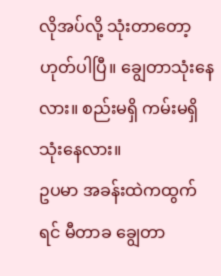လိုအပ်လို့ သုံးတာတော့ ဟုတ်ပါပြီ။ ချွေတာသုံးနေလား။ စည်းမရှိ ကမ်းမရှိ သုံးနေလား။
ဥပမာ အခန်းထဲကထွက်ရင် မီတာခ ချွေတာ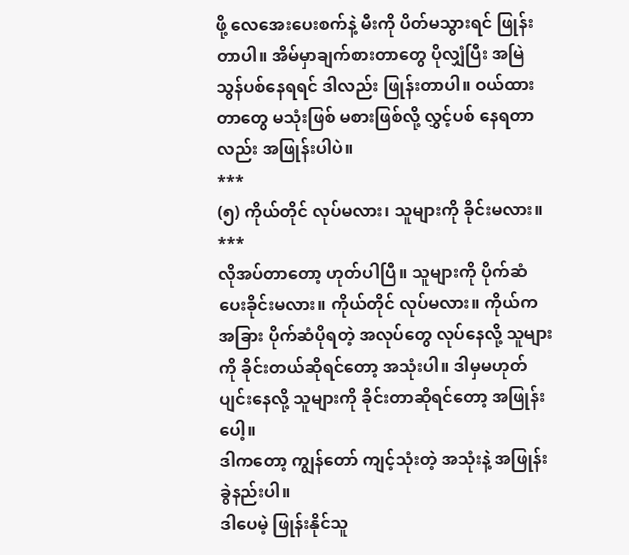ဖို့ လေအေးပေးစက်နဲ့ မီးကို ပိတ်မသွားရင် ဖြုန်းတာပါ။ အိမ်မှာချက်စားတာတွေ ပိုလျှံပြီး အမြဲ သွန်ပစ်နေရရင် ဒါလည်း ဖြုန်းတာပါ။ ဝယ်ထားတာတွေ မသုံးဖြစ် မစားဖြစ်လို့ လွှင့်ပစ် နေရတာလည်း အဖြုန်းပါပဲ။
***
(၅) ကိုယ်တိုင် လုပ်မလား၊ သူများကို ခိုင်းမလား။
***
လိုအပ်တာတော့ ဟုတ်ပါပြီ။ သူများကို ပိုက်ဆံပေးခိုင်းမလား။ ကိုယ်တိုင် လုပ်မလား။ ကိုယ်က အခြား ပိုက်ဆံပိုရတဲ့ အလုပ်တွေ လုပ်နေလို့ သူများကို ခိုင်းတယ်ဆိုရင်တော့ အသုံးပါ။ ဒါမှမဟုတ် ပျင်းနေလို့ သူများကို ခိုင်းတာဆိုရင်တော့ အဖြုန်းပေါ့။
ဒါကတော့ ကျွန်တော် ကျင့်သုံးတဲ့ အသုံးနဲ့ အဖြုန်းခွဲနည်းပါ။
ဒါပေမဲ့ ဖြုန်းနိုင်သူ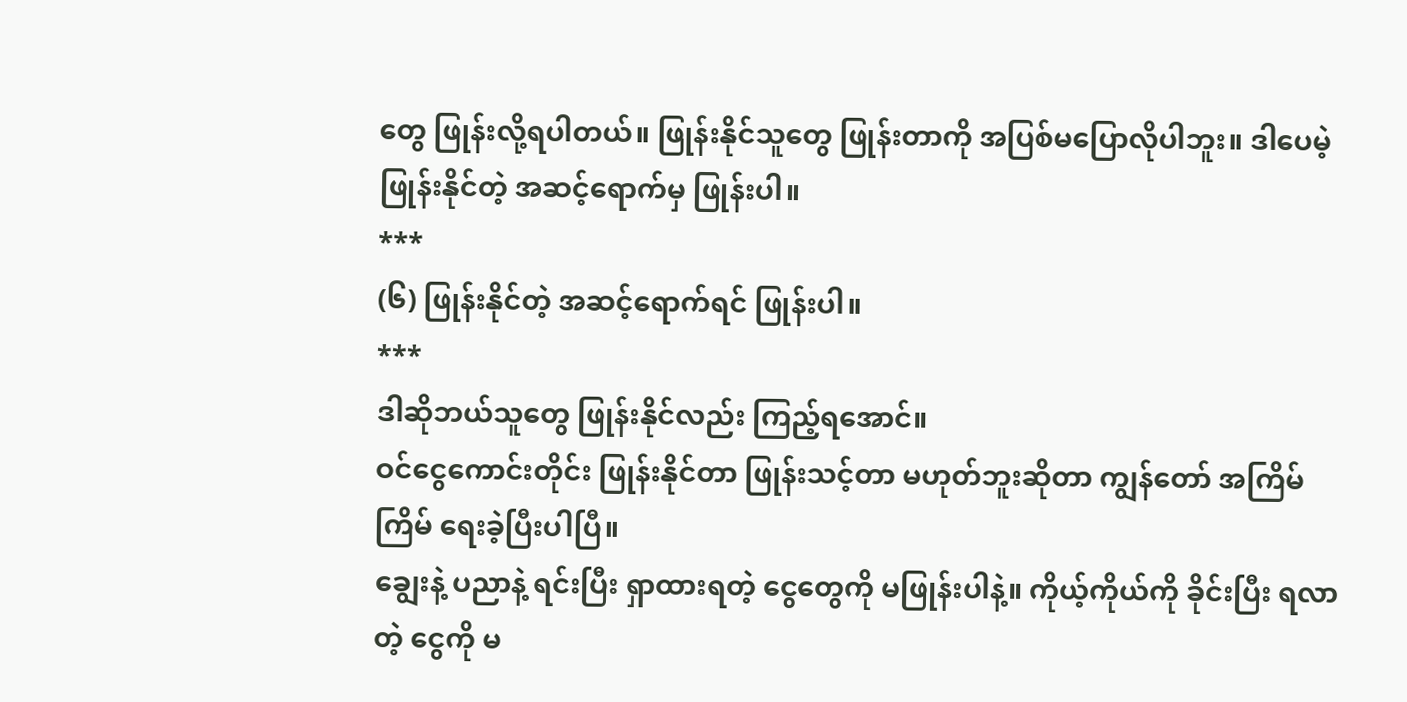တွေ ဖြုန်းလို့ရပါတယ်။ ဖြုန်းနိုင်သူတွေ ဖြုန်းတာကို အပြစ်မပြောလိုပါဘူး။ ဒါပေမဲ့ ဖြုန်းနိုင်တဲ့ အဆင့်ရောက်မှ ဖြုန်းပါ။
***
(၆) ဖြုန်းနိုင်တဲ့ အဆင့်ရောက်ရင် ဖြုန်းပါ။
***
ဒါဆိုဘယ်သူတွေ ဖြုန်းနိုင်လည်း ကြည့်ရအောင်။
ဝင်ငွေကောင်းတိုင်း ဖြုန်းနိုင်တာ ဖြုန်းသင့်တာ မဟုတ်ဘူးဆိုတာ ကျွန်တော် အကြိမ်ကြိမ် ရေးခဲ့ပြီးပါပြီ။
ချွေးနဲ့ ပညာနဲ့ ရင်းပြီး ရှာထားရတဲ့ ငွေတွေကို မဖြုန်းပါနဲ့။ ကိုယ့်ကိုယ်ကို ခိုင်းပြီး ရလာတဲ့ ငွေကို မ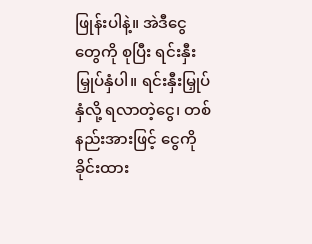ဖြုန်းပါနဲ့။ အဲဒီငွေတွေကို စုပြီး ရင်းနှီးမြှုပ်နှံပါ။ ရင်းနှီးမြှုပ်နှံလို့ ရလာတဲ့ငွေ၊ တစ်နည်းအားဖြင့် ငွေကိုခိုင်းထား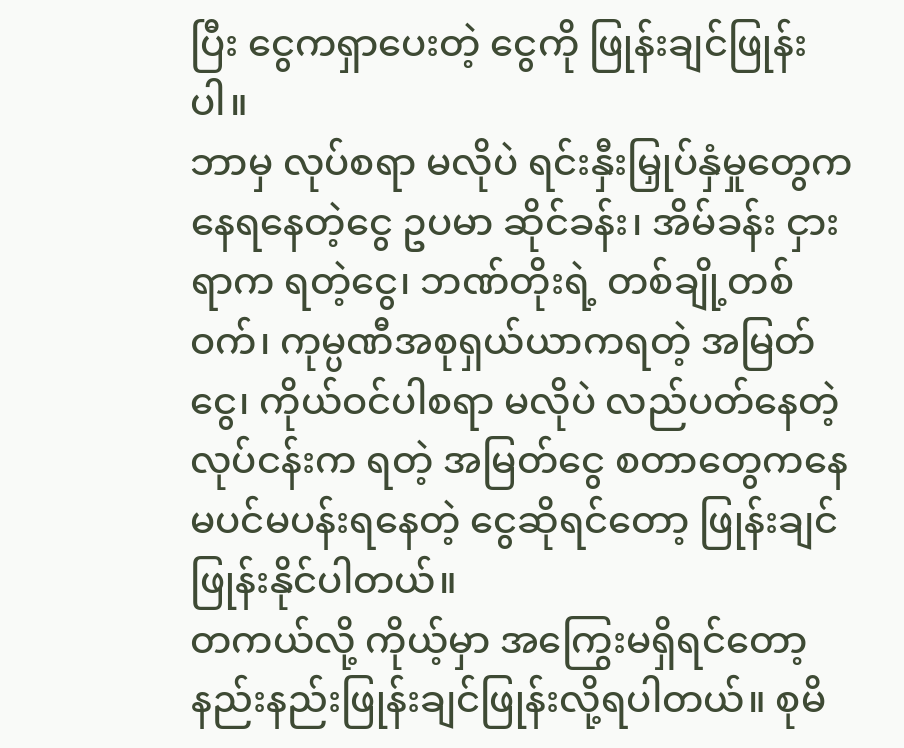ပြီး ငွေကရှာပေးတဲ့ ငွေကို ဖြုန်းချင်ဖြုန်းပါ။
ဘာမှ လုပ်စရာ မလိုပဲ ရင်းနှီးမြှုပ်နှံမှုတွေကနေရနေတဲ့ငွေ ဥပမာ ဆိုင်ခန်း၊ အိမ်ခန်း ငှားရာက ရတဲ့ငွေ၊ ဘဏ်တိုးရဲ့ တစ်ချို့တစ်ဝက်၊ ကုမ္ပဏီအစုရှယ်ယာကရတဲ့ အမြတ်ငွေ၊ ကိုယ်ဝင်ပါစရာ မလိုပဲ လည်ပတ်နေတဲ့ လုပ်ငန်းက ရတဲ့ အမြတ်ငွေ စတာတွေကနေ မပင်မပန်းရနေတဲ့ ငွေဆိုရင်တော့ ဖြုန်းချင်ဖြုန်းနိုင်ပါတယ်။
တကယ်လို့ ကိုယ့်မှာ အကြွေးမရှိရင်တော့ နည်းနည်းဖြုန်းချင်ဖြုန်းလို့ရပါတယ်။ စုမိ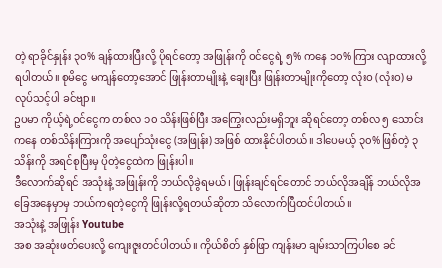တဲ့ ရာခိုင်နှုန်း ၃၀% ချန်ထားပြီးလို့ ပိုရင်တော့ အဖြုန်းကို ဝင်ငွေရဲ့ ၅% ကနေ ၁၀% ကြား လျာထားလို့ရပါတယ်။ စုမိငွေ မကျန်တော့အောင် ဖြုန်းတာမျိုးနဲ့ ချေးပြီး ဖြုန်းတာမျိုးကိုတော့ လုံးဝ (လုံးဝ) မလုပ်သင့်ပါ ခင်ဗျာ။
ဥပမာ ကိုယ့်ရဲ့ဝင်ငွေက တစ်လ ၁၀ သိန်းဖြစ်ပြီး အကြွေးလည်းမရှိဘူး ဆိုရင်တော့ တစ်လ ၅ သောင်းကနေ တစ်သိန်းကြားကို အပျော်သုံးငွေ (အဖြုန်း) အဖြစ် ထားနိုင်ပါတယ်။ ဒါပေမယ့် ၃၀% ဖြစ်တဲ့ ၃ သိန်းကို အရင်စုပြီးမှ ပိုတဲ့ငွေထဲက ဖြုန်းပါ။
ဒီလောက်ဆိုရင် အသုံးနဲ့ အဖြုန်းကို ဘယ်လိုခွဲရမယ်၊ ဖြုန်းချင်ရင်တောင် ဘယ်လိုအချိန် ဘယ်လိုအခြေအနေမှာမှ ဘယ်ကရတဲ့ငွေကို ဖြုန်းလို့ရတယ်ဆိုတာ သိလောက်ပြီထင်ပါတယ်။
အသုံးနဲ့ အဖြုန်း Youtube
အစ အဆုံးဖတ်ပေးလို့ ကျေးဇူးတင်ပါတယ်။ ကိုယ်စိတ် နှစ်ဖြာ ကျန်းမာ ချမ်းသာကြပါစေ ခင်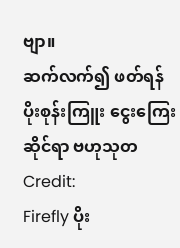ဗျာ။
ဆက်လက်၍ ဖတ်ရန်
ပိုးစုန်းကြူး ငွေးကြေးဆိုင်ရာ ဗဟုသုတ
Credit:
Firefly ပိုး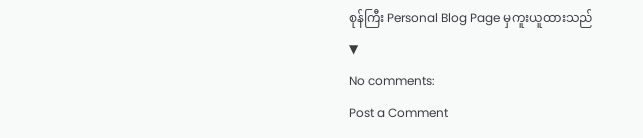စုန်ကြီး Personal Blog Page မှကူးယူထားသည်
▼
No comments:
Post a Comment